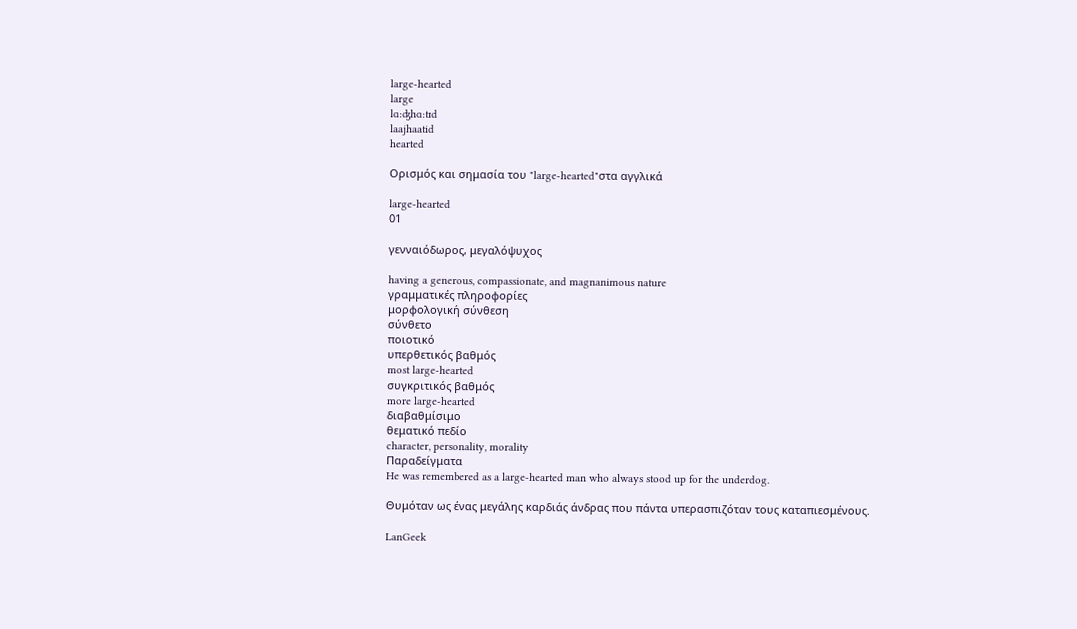large-hearted
large
lɑ:ʤhɑ:tɪd
laajhaatid
hearted

Ορισμός και σημασία του "large-hearted"στα αγγλικά

large-hearted
01

γενναιόδωρος, μεγαλόψυχος

having a generous, compassionate, and magnanimous nature
γραμματικές πληροφορίες
μορφολογική σύνθεση
σύνθετο
ποιοτικό
υπερθετικός βαθμός
most large-hearted
συγκριτικός βαθμός
more large-hearted
διαβαθμίσιμο
θεματικό πεδίο
character, personality, morality
Παραδείγματα
He was remembered as a large-hearted man who always stood up for the underdog.

Θυμόταν ως ένας μεγάλης καρδιάς άνδρας που πάντα υπερασπιζόταν τους καταπιεσμένους.

LanGeek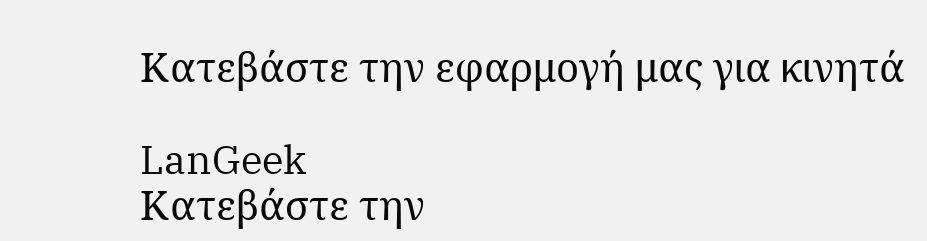Κατεβάστε την εφαρμογή μας για κινητά

LanGeek
Κατεβάστε την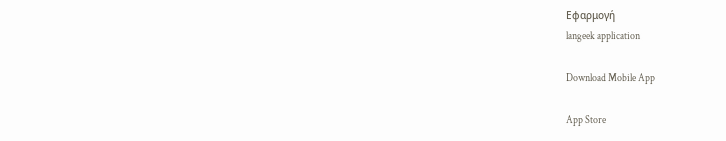Εφαρμογή
langeek application

Download Mobile App

App Store